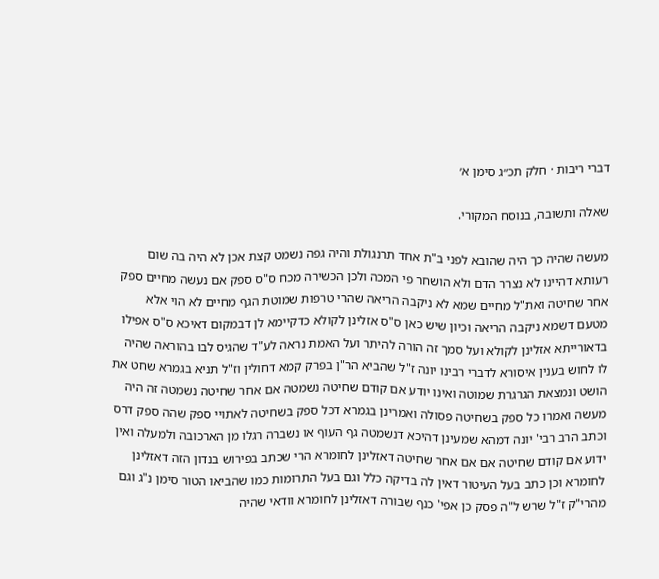דברי ריבות · חלק תכ״ג סימן א׳

שאלה ותשובה, בנוסח המקורי.

מעשה שהיה כך היה שהובא לפני ב"ת אחד תרנגולת והיה גפה נשמט קצת אכן לא היה בה שום רעותא דהיינו לא נצרר הדם ולא הושחר פי המכה ולכן הכשירה מכח ס"ס ספק אם נעשה מחיים ספק אחר שחיטה ואת"ל מחיים שמא לא ניקבה הריאה שהרי טרפות שמוטת הגף מחיים לא הוי אלא מטעם דשמא ניקבה הריאה וכיון שיש כאן ס"ס אזלינן לקולא כדקיימא לן דבמקום דאיכא ס"ס אפילו בדאורייתא אזלינן לקולא ועל סמך זה הורה להיתר ועל האמת נראה לע"ד שהגיס לבו בהוראה שהיה לו לחוש בענין איסורא לדברי רבינו יונה ז"ל שהביא הר"ן בפרק קמא דחולין וז"ל תניא בגמרא שחט את הושט ונמצאת הגרגרת שמוטה ואינו יודע אם קודם שחיטה נשמטה אם אחר שחיטה נשמטה זה היה מעשה ואמרו כל ספק בשחיטה פסולה ואמרינן בגמרא דכל ספק בשחיטה לאתויי ספק שהה ספק דרס וכתב הרב רבי' יונה דמהא שמעינן דהיכא דנשמטה גף העוף או נשברה רגלו מן הארכובה ולמעלה ואין ידוע אם קודם שחיטה אם אם אחר שחיטה דאזלינן לחומרא הרי שכתב בפירוש בנדון הזה דאזלינן לחומרא וכן כתב בעל העיטור דאין לה בדיקה כלל וגם בעל התרומות כמו שהביאו הטור סימן נ"ג וגם מהרי"ק ז"ל שרש ל"ה פסק כן אפי' כנף שבורה דאזלינן לחומרא וודאי שהיה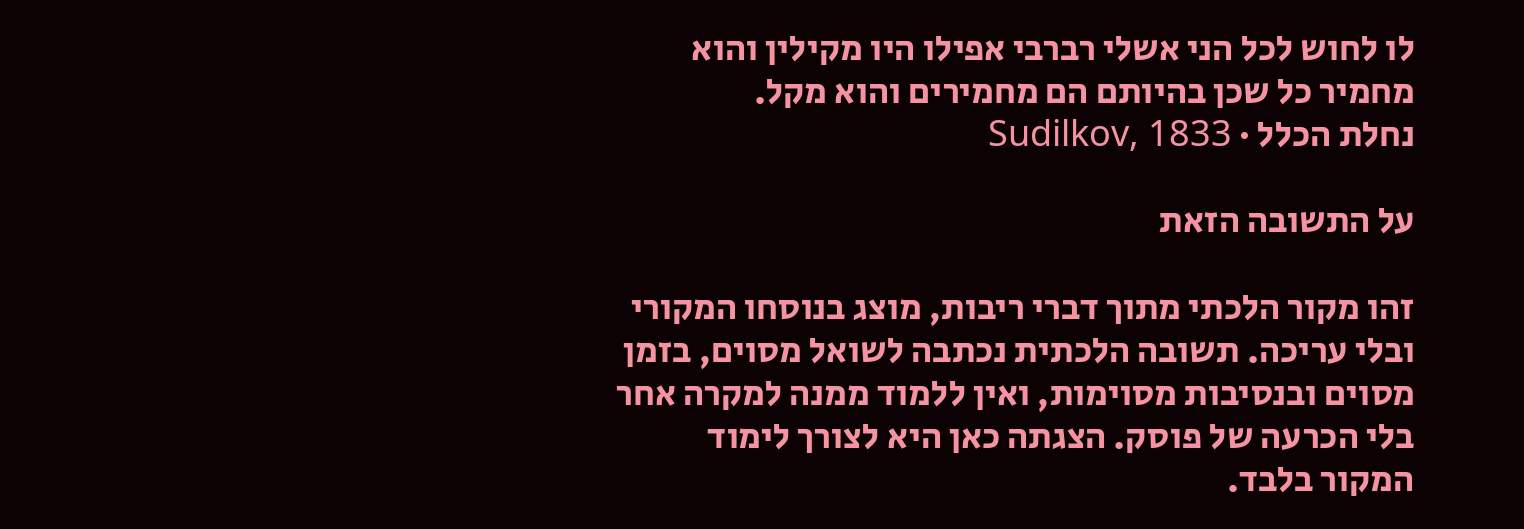לו לחוש לכל הני אשלי רברבי אפילו היו מקילין והוא מחמיר כל שכן בהיותם הם מחמירים והוא מקל.
נחלת הכלל · Sudilkov, 1833

על התשובה הזאת

זהו מקור הלכתי מתוך דברי ריבות, מוצג בנוסחו המקורי ובלי עריכה. תשובה הלכתית נכתבה לשואל מסוים, בזמן מסוים ובנסיבות מסוימות, ואין ללמוד ממנה למקרה אחר בלי הכרעה של פוסק. הצגתה כאן היא לצורך לימוד המקור בלבד.